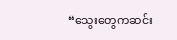“သွေးတွေကဆင်း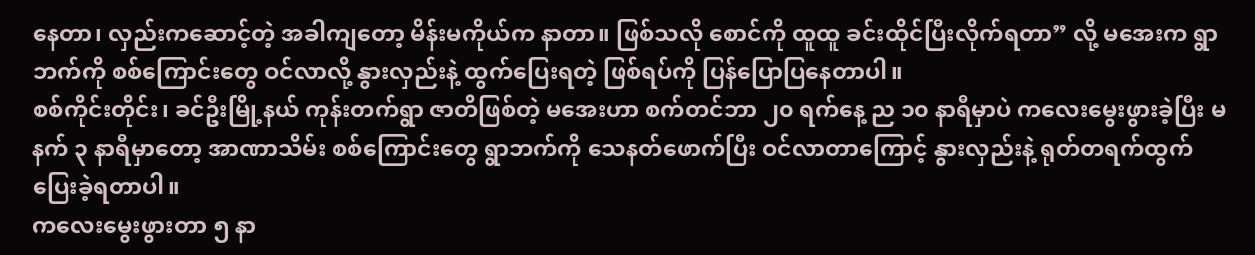နေတာ၊ လှည်းကဆောင့်တဲ့ အခါကျတော့ မိန်းမကိုယ်က နာတာ။ ဖြစ်သလို စောင်ကို ထူထူ ခင်းထိုင်ပြီးလိုက်ရတာ” လို့ မအေးက ရွာဘက်ကို စစ်ကြောင်းတွေ ဝင်လာလို့ နွားလှည်းနဲ့ ထွက်ပြေးရတဲ့ ဖြစ်ရပ်ကို ပြန်ပြောပြနေတာပါ။
စစ်ကိုင်းတိုင်း၊ ခင်ဦးမြို့နယ် ကုန်းတက်ရွာ ဇာတိဖြစ်တဲ့ မအေးဟာ စက်တင်ဘာ ၂၀ ရက်နေ့ ည ၁၀ နာရီမှာပဲ ကလေးမွေးဖွားခဲ့ပြီး မနက် ၃ နာရီမှာတော့ အာဏာသိမ်း စစ်ကြောင်းတွေ ရွာဘက်ကို သေနတ်ဖောက်ပြီး ဝင်လာတာကြောင့် နွားလှည်းနဲ့ ရုတ်တရက်ထွက်ပြေးခဲ့ရတာပါ။
ကလေးမွေးဖွားတာ ၅ နာ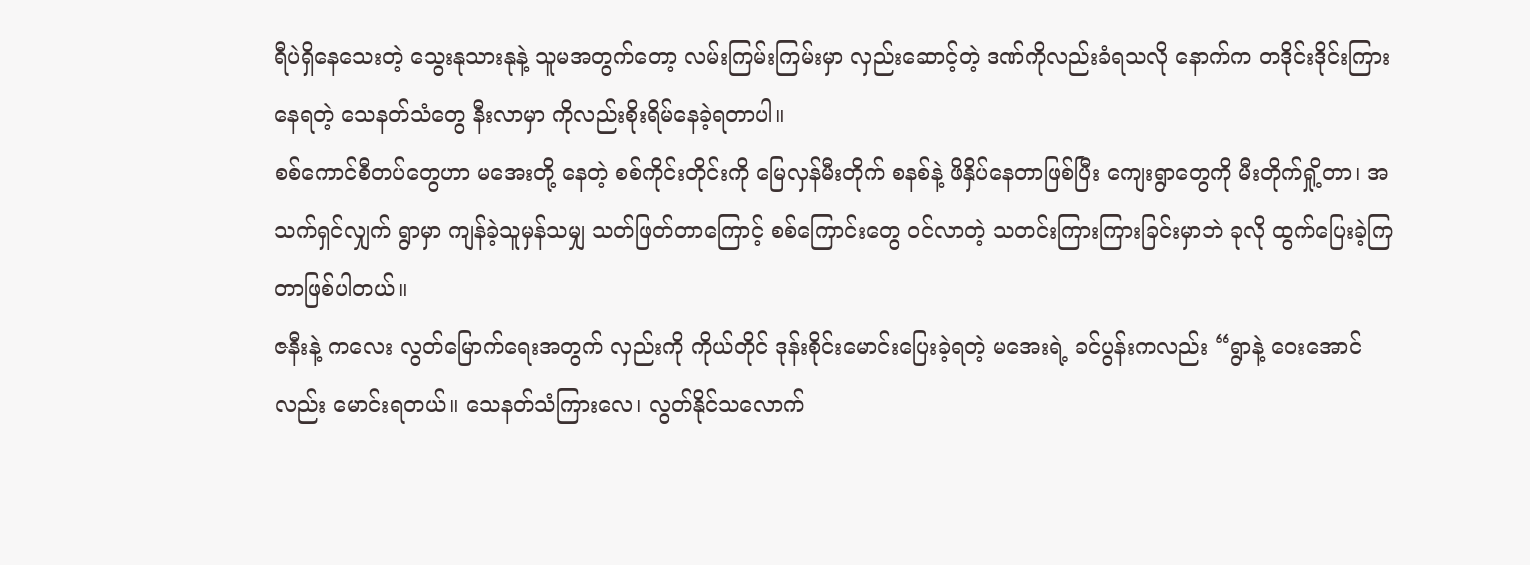ရီပဲရှိနေသေးတဲ့ သွေးနုသားနုနဲ့ သူမအတွက်တော့ လမ်းကြမ်းကြမ်းမှာ လှည်းဆောင့်တဲ့ ဒဏ်ကိုလည်းခံရသလို နောက်က တဒိုင်းဒိုင်းကြားနေရတဲ့ သေနတ်သံတွေ နီးလာမှာ ကိုလည်းစိုးရိမ်နေခဲ့ရတာပါ။
စစ်ကောင်စီတပ်တွေဟာ မအေးတို့ နေတဲ့ စစ်ကိုင်းတိုင်းကို မြေလှန်မီးတိုက် စနစ်နဲ့ ဖိနှိပ်နေတာဖြစ်ပြီး ကျေးရွာတွေကို မီးတိုက်ရှို့တာ၊ အသက်ရှင်လျှက် ရွာမှာ ကျန်ခဲ့သူမှန်သမျှ သတ်ဖြတ်တာကြောင့် စစ်ကြောင်းတွေ ဝင်လာတဲ့ သတင်းကြားကြားခြင်းမှာဘဲ ခုလို ထွက်ပြေးခဲ့ကြတာဖြစ်ပါတယ်။
ဇနီးနဲ့ ကလေး လွတ်မြောက်ရေးအတွက် လှည်းကို ကိုယ်တိုင် ဒုန်းစိုင်းမောင်းပြေးခဲ့ရတဲ့ မအေးရဲ့ ခင်ပွန်းကလည်း “ရွာနဲ့ ဝေးအောင်လည်း မောင်းရတယ်။ သေနတ်သံကြားလေ၊ လွတ်နိုင်သလောက်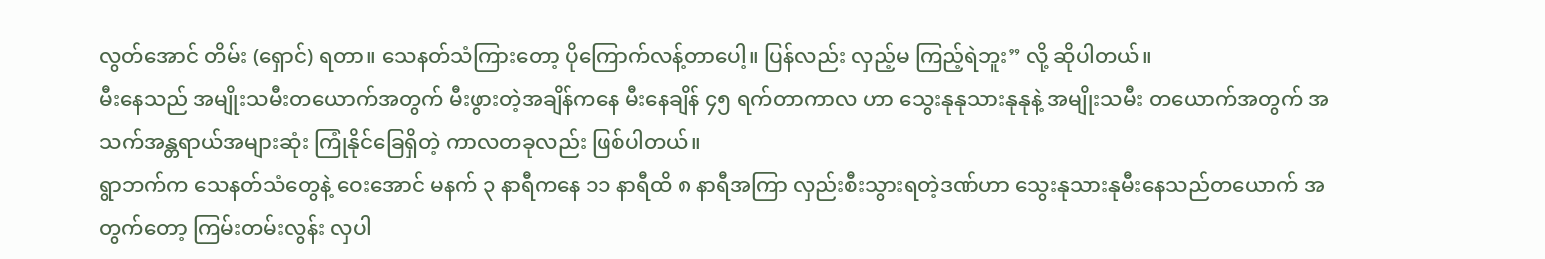လွတ်အောင် တိမ်း (ရှောင်) ရတာ။ သေနတ်သံကြားတော့ ပိုကြောက်လန့်တာပေါ့။ ပြန်လည်း လှည့်မ ကြည့်ရဲဘူး” လို့ ဆိုပါတယ်။
မီးနေသည် အမျိုးသမီးတယောက်အတွက် မီးဖွားတဲ့အချိန်ကနေ မီးနေချိန် ၄၅ ရက်တာကာလ ဟာ သွေးနုနုသားနုနုနဲ့ အမျိုးသမီး တယောက်အတွက် အသက်အန္တရာယ်အများဆုံး ကြုံနိုင်ခြေရှိတဲ့ ကာလတခုလည်း ဖြစ်ပါတယ်။
ရွာဘက်က သေနတ်သံတွေနဲ့ ဝေးအောင် မနက် ၃ နာရီကနေ ၁၁ နာရီထိ ၈ နာရီအကြာ လှည်းစီးသွားရတဲ့ဒဏ်ဟာ သွေးနုသားနုမီးနေသည်တယောက် အတွက်တော့ ကြမ်းတမ်းလွန်း လှပါ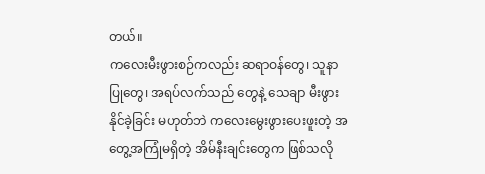တယ်။
ကလေးမီးဖွားစဉ်ကလည်း ဆရာဝန်တွေ၊ သူနာပြုတွေ၊ အရပ်လက်သည် တွေနဲ့ သေချာ မီးဖွားနိုင်ခဲ့ခြင်း မဟုတ်ဘဲ ကလေးမွေးဖွားပေးဖူးတဲ့ အတွေ့အကြုံမရှိတဲ့ အိမ်နီးချင်းတွေက ဖြစ်သလို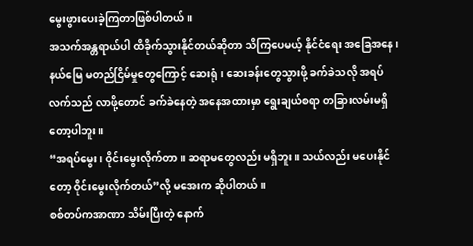မွေးဖွားပေးခဲ့ကြတာဖြစ်ပါတယ်။
အသက်အန္တရာယ်ပါ ထိခိုက်သွားနိုင်တယ်ဆိုတာ သိကြပေမယ့် နိုင်ငံရေး အခြေအနေ၊ နယ်မြေ မတည်ငြိမ်မှုတွေကြောင့် ဆေးရုံ၊ ဆေးခန်းတွေသွားဖို့ ခက်ခဲသလို အရပ်လက်သည် လာဖို့တောင် ခက်ခဲနေတဲ့ အနေအထားမှာ ရွေးချယ်စရာ တခြားလမ်းမရှိတော့ပါဘူး။
“အရပ်မွေး၊ ဝိုင်းမွေးလိုက်တာ။ ဆရာမတွေလည်း မရှိဘူး။ သယ်လည်း မပေးနိုင်တော့ ဝိုင်းမွေးလိုက်တယ်”လို့ မအေးက ဆိုပါတယ်။
စစ်တပ်ကအာဏာ သိမ်းပြီးတဲ့ နောက်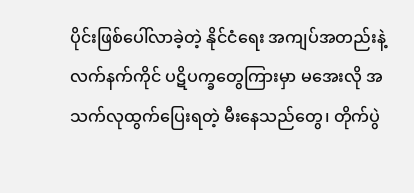ပိုင်းဖြစ်ပေါ်လာခဲ့တဲ့ နိုင်ငံရေး အကျပ်အတည်းနဲ့ လက်နက်ကိုင် ပဋိပက္ခတွေကြားမှာ မအေးလို အသက်လုထွက်ပြေးရတဲ့ မီးနေသည်တွေ၊ တိုက်ပွဲ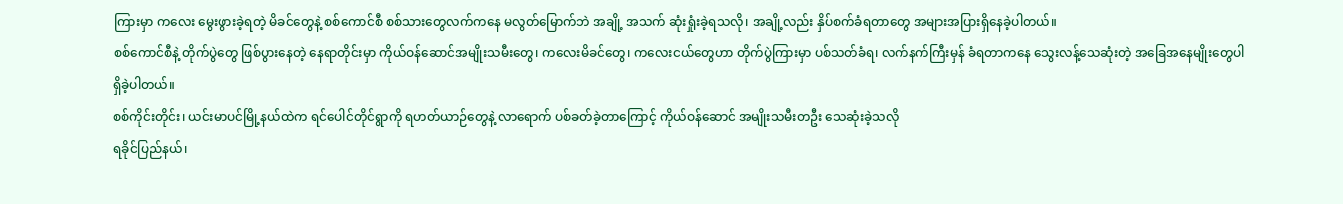ကြားမှာ ကလေး မွေးဖွားခဲ့ရတဲ့ မိခင်တွေနဲ့ စစ်ကောင်စီ စစ်သားတွေလက်ကနေ မလွတ်မြောက်ဘဲ အချို့ အသက် ဆုံးရှုံးခဲ့ရသလို၊ အချို့လည်း နှိပ်စက်ခံရတာတွေ အများအပြားရှိနေခဲ့ပါတယ်။
စစ်ကောင်စီနဲ့ တိုက်ပွဲတွေ ဖြစ်ပွားနေတဲ့ နေရာတိုင်းမှာ ကိုယ်ဝန်ဆောင်အမျိုးသမီးတွေ၊ ကလေးမိခင်တွေ၊ ကလေးငယ်တွေဟာ တိုက်ပွဲကြားမှာ ပစ်သတ်ခံရ၊ လက်နက်ကြီးမှန် ခံရတာကနေ သွေးလန့်သေဆုံးတဲ့ အခြေအနေမျိုးတွေပါ ရှိခဲ့ပါတယ်။
စစ်ကိုင်းတိုင်း၊ ယင်းမာပင်မြို့နယ်ထဲက ရင်ပေါင်တိုင်ရွာကို ရဟတ်ယာဉ်တွေနဲ့ လာရောက် ပစ်ခတ်ခဲ့တာကြောင့် ကိုယ်ဝန်ဆောင် အမျိုးသမီးတဦး သေဆုံးခဲ့သလို
ရခိုင်ပြည်နယ်၊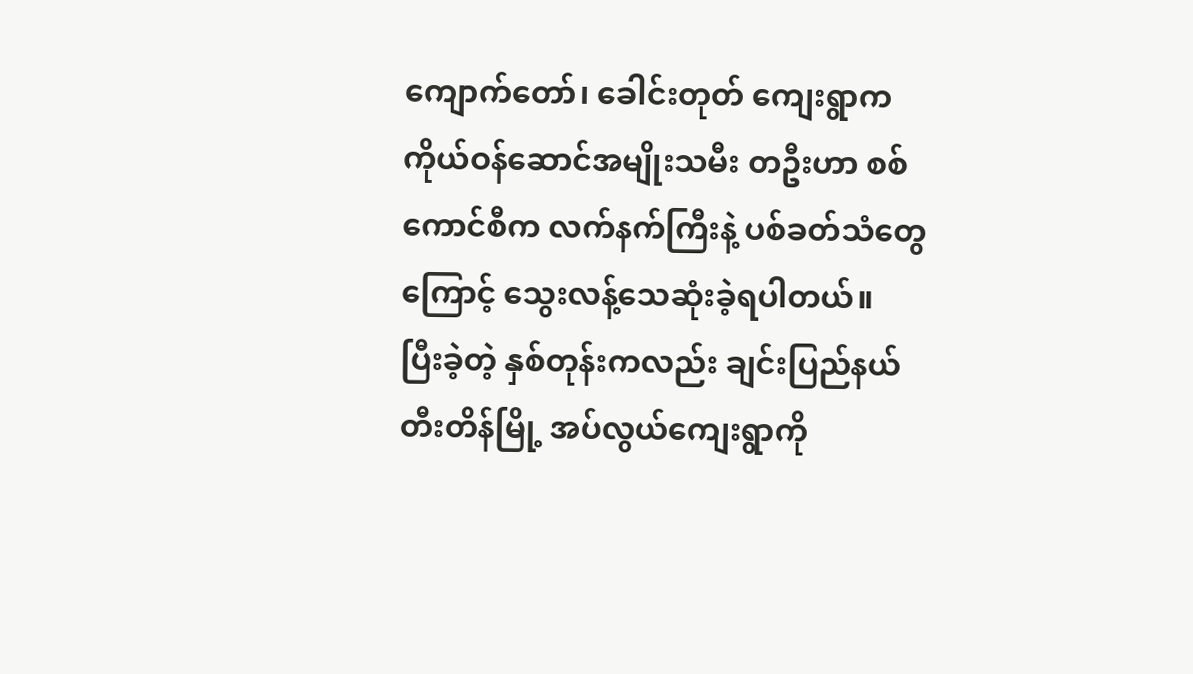ကျောက်တော်၊ ခေါင်းတုတ် ကျေးရွာက ကိုယ်ဝန်ဆောင်အမျိုးသမီး တဦးဟာ စစ်ကောင်စီက လက်နက်ကြီးနဲ့ ပစ်ခတ်သံတွေကြောင့် သွေးလန့်သေဆုံးခဲ့ရပါတယ်။
ပြီးခဲ့တဲ့ နှစ်တုန်းကလည်း ချင်းပြည်နယ် တီးတိန်မြို့ အပ်လွယ်ကျေးရွာကို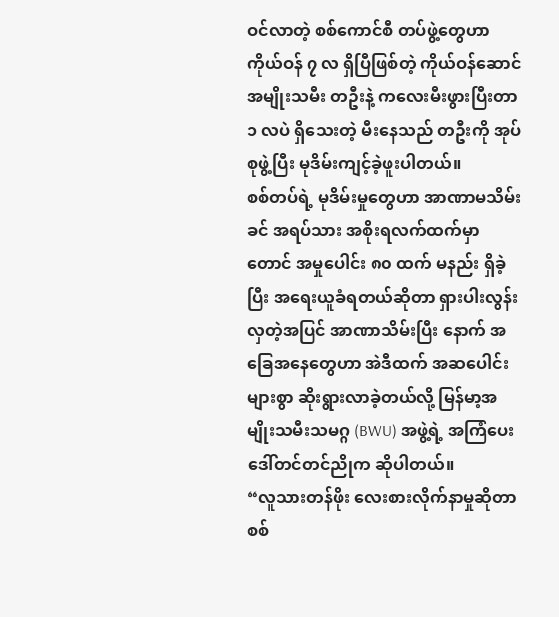ဝင်လာတဲ့ စစ်ကောင်စီ တပ်ဖွဲ့တွေဟာ ကိုယ်ဝန် ၇ လ ရှိပြီဖြစ်တဲ့ ကိုယ်ဝန်ဆောင်အမျိုးသမီး တဦးနဲ့ ကလေးမီးဖွားပြီးတာ ၁ လပဲ ရှိသေးတဲ့ မီးနေသည် တဦးကို အုပ်စုဖွဲ့ပြီး မုဒိမ်းကျင့်ခဲ့ဖူးပါတယ်။
စစ်တပ်ရဲ့ မုဒိမ်းမှုတွေဟာ အာဏာမသိမ်းခင် အရပ်သား အစိုးရလက်ထက်မှာတောင် အမှုပေါင်း ၈၀ ထက် မနည်း ရှိခဲ့ပြီး အရေးယူခံရတယ်ဆိုတာ ရှားပါးလွန်းလှတဲ့အပြင် အာဏာသိမ်းပြီး နောက် အခြေအနေတွေဟာ အဲဒီထက် အဆပေါင်းများစွာ ဆိုးရွားလာခဲ့တယ်လို့ မြန်မာ့အမျိုးသမီးသမဂ္ဂ (BWU) အဖွဲ့ရဲ့ အကြံပေး ဒေါ်တင်တင်ညိုက ဆိုပါတယ်။
“လူသားတန်ဖိုး လေးစားလိုက်နာမှုဆိုတာ စစ်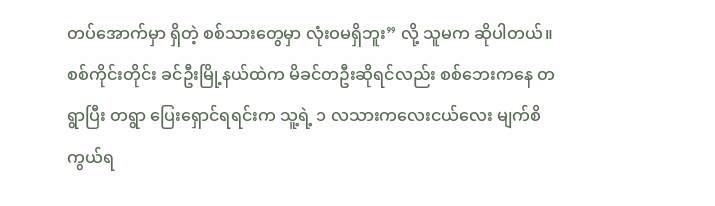တပ်အောက်မှာ ရှိတဲ့ စစ်သားတွေမှာ လုံးဝမရှိဘူး” လို့ သူမက ဆိုပါတယ်။
စစ်ကိုင်းတိုင်း ခင်ဦးမြို့နယ်ထဲက မိခင်တဦးဆိုရင်လည်း စစ်ဘေးကနေ တရွာပြီး တရွာ ပြေးရှောင်ရရင်းက သူ့ရဲ့ ၁ လသားကလေးငယ်လေး မျက်စိကွယ်ရ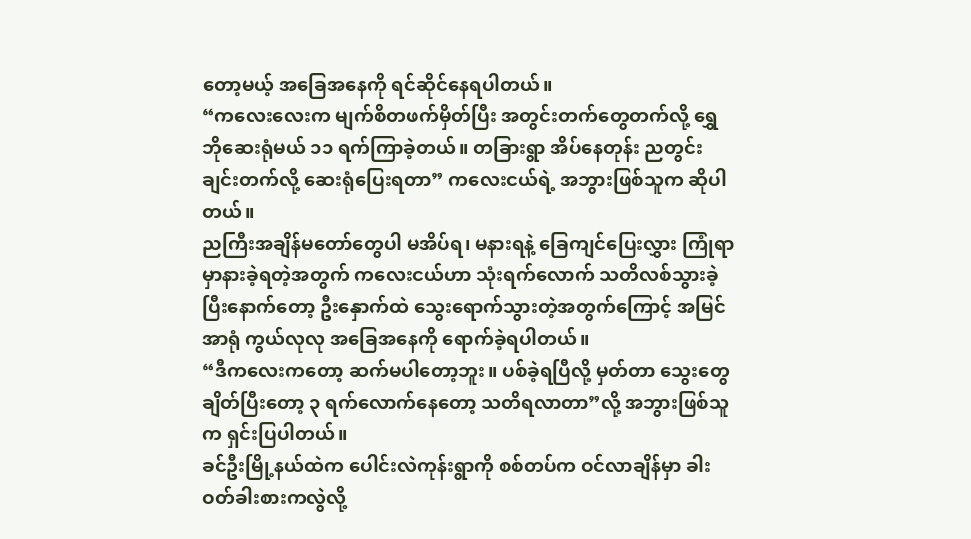တော့မယ့် အခြေအနေကို ရင်ဆိုင်နေရပါတယ်။
“ကလေးလေးက မျက်စိတဖက်မှိတ်ပြီး အတွင်းတက်တွေတက်လို့ ရွှေဘိုဆေးရုံမယ် ၁၁ ရက်ကြာခဲ့တယ်။ တခြားရွာ အိပ်နေတုန်း ညတွင်းချင်းတက်လို့ ဆေးရုံပြေးရတာ” ကလေးငယ်ရဲ့ အဘွားဖြစ်သူက ဆိုပါတယ်။
ညကြီးအချိန်မတော်တွေပါ မအိပ်ရ၊ မနားရနဲ့ ခြေကျင်ပြေးလွှား ကြုံရာမှာနားခဲ့ရတဲ့အတွက် ကလေးငယ်ဟာ သုံးရက်လောက် သတိလစ်သွားခဲ့ပြီးနောက်တော့ ဦးနှောက်ထဲ သွေးရောက်သွားတဲ့အတွက်ကြောင့် အမြင်အာရုံ ကွယ်လုလု အခြေအနေကို ရောက်ခဲ့ရပါတယ်။
“ဒီကလေးကတော့ ဆက်မပါတော့ဘူး။ ပစ်ခဲ့ရပြီလို့ မှတ်တာ သွေးတွေ ချိတ်ပြီးတော့ ၃ ရက်လောက်နေတော့ သတိရလာတာ”လို့ အဘွားဖြစ်သူက ရှင်းပြပါတယ်။
ခင်ဦးမြို့နယ်ထဲက ပေါင်းလဲကုန်းရွာကို စစ်တပ်က ဝင်လာချိန်မှာ ခါးဝတ်ခါးစားကလွဲလို့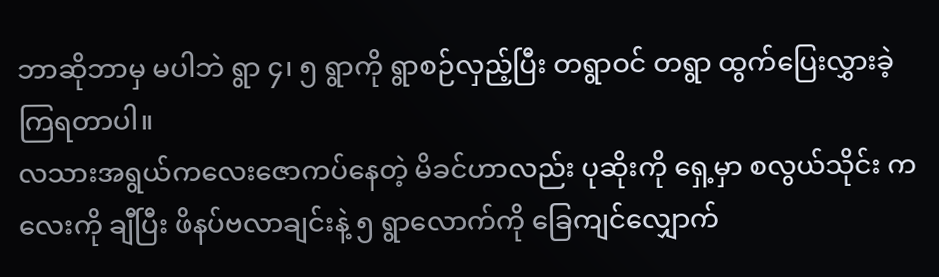ဘာဆိုဘာမှ မပါဘဲ ရွာ ၄၊ ၅ ရွာကို ရွာစဉ်လှည့်ပြီး တရွာဝင် တရွာ ထွက်ပြေးလွှားခဲ့ကြရတာပါ။
လသားအရွယ်ကလေးဇောကပ်နေတဲ့ မိခင်ဟာလည်း ပုဆိုးကို ရှေ့မှာ စလွယ်သိုင်း ကလေးကို ချီပြီး ဖိနပ်ဗလာချင်းနဲ့ ၅ ရွာလောက်ကို ခြေကျင်လျှောက်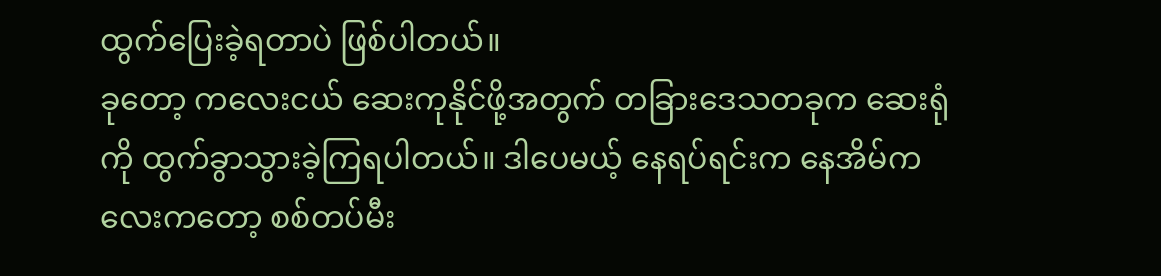ထွက်ပြေးခဲ့ရတာပဲ ဖြစ်ပါတယ်။
ခုတော့ ကလေးငယ် ဆေးကုနိုင်ဖို့အတွက် တခြားဒေသတခုက ဆေးရုံကို ထွက်ခွာသွားခဲ့ကြရပါတယ်။ ဒါပေမယ့် နေရပ်ရင်းက နေအိမ်ကလေးကတော့ စစ်တပ်မီး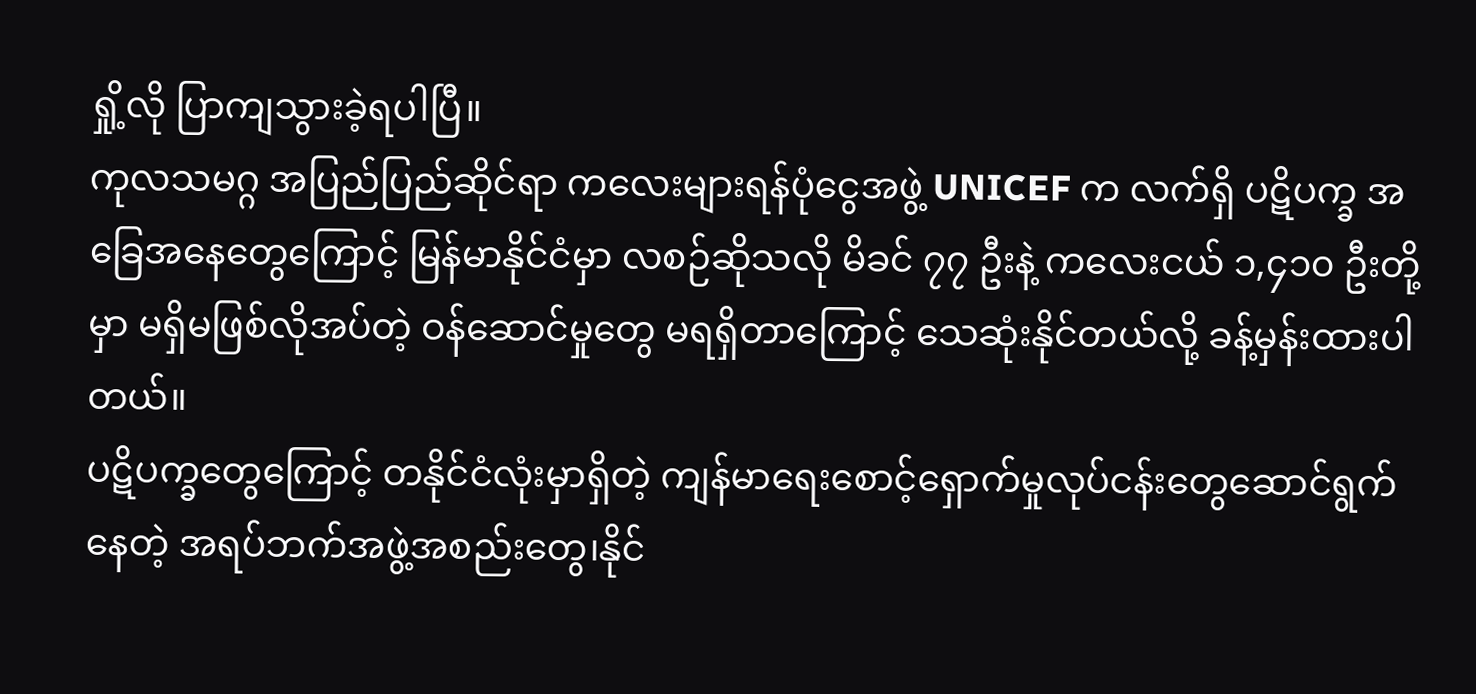ရှို့လို ပြာကျသွားခဲ့ရပါပြီ။
ကုလသမဂ္ဂ အပြည်ပြည်ဆိုင်ရာ ကလေးများရန်ပုံငွေအဖွဲ့ UNICEF က လက်ရှိ ပဋိပက္ခ အခြေအနေတွေကြောင့် မြန်မာနိုင်ငံမှာ လစဉ်ဆိုသလို မိခင် ၇၇ ဦးနဲ့ ကလေးငယ် ၁,၄၁၀ ဦးတို့မှာ မရှိမဖြစ်လိုအပ်တဲ့ ဝန်ဆောင်မှုတွေ မရရှိတာကြောင့် သေဆုံးနိုင်တယ်လို့ ခန့်မှန်းထားပါတယ်။
ပဋိပက္ခတွေကြောင့် တနိုင်ငံလုံးမှာရှိတဲ့ ကျန်မာရေးစောင့်ရှောက်မှုလုပ်ငန်းတွေဆောင်ရွက်နေတဲ့ အရပ်ဘက်အဖွဲ့အစည်းတွေ၊နိုင်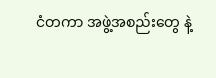ငံတကာ အဖွဲ့အစည်းတွေ နဲ့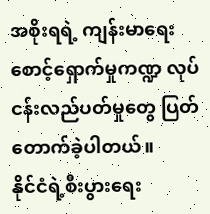အစိုးရရဲ့ ကျန်းမာရေးစောင့်ရှောက်မှုကဏ္ဍ လုပ်ငန်းလည်ပတ်မှုတွေ ပြတ်တောက်ခဲ့ပါတယ်။
နိုင်ငံရဲ့စီးပွားရေး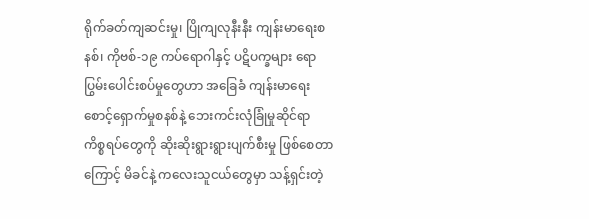ရိုက်ခတ်ကျဆင်းမှု၊ ပြိုကျလုနီးနီး ကျန်းမာရေးစနစ်၊ ကိုဗစ်-၁၉ ကပ်ရောဂါနှင့် ပဋိပက္ခများ ရောပြွမ်းပေါင်းစပ်မှုတွေဟာ အခြေခံ ကျန်းမာရေးစောင့်ရှောက်မှုစနစ်နဲ့ ဘေးကင်းလုံခြုံမှုဆိုင်ရာ ကိစ္စရပ်တွေကို ဆိုးဆိုးရွားရွားပျက်စီးမှု ဖြစ်စေတာကြောင့် မိခင်နဲ့ ကလေးသူငယ်တွေမှာ သန့်ရှင်းတဲ့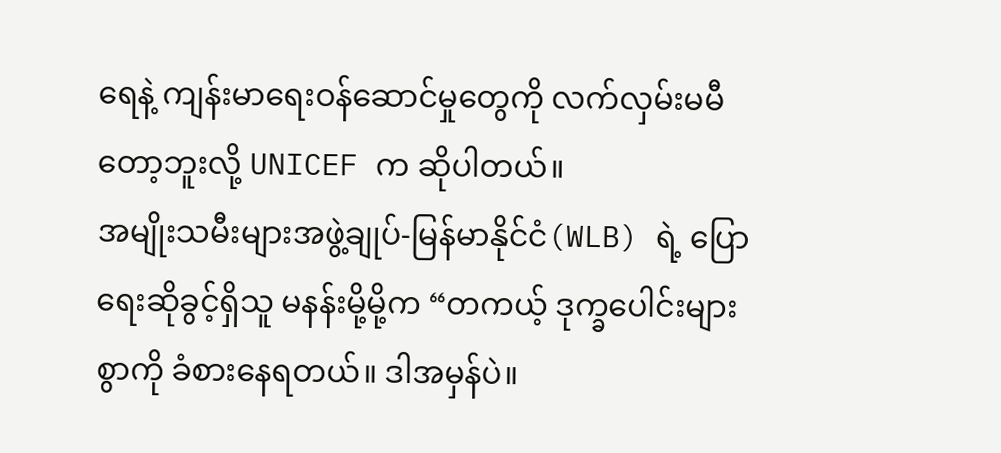ရေနဲ့ ကျန်းမာရေးဝန်ဆောင်မှုတွေကို လက်လှမ်းမမီတော့ဘူးလို့ UNICEF က ဆိုပါတယ်။
အမျိုးသမီးများအဖွဲ့ချုပ်-မြန်မာနိုင်ငံ(WLB) ရဲ့ ပြောရေးဆိုခွင့်ရှိသူ မနန်းမို့မို့က “တကယ့် ဒုက္ခပေါင်းများစွာကို ခံစားနေရတယ်။ ဒါအမှန်ပဲ။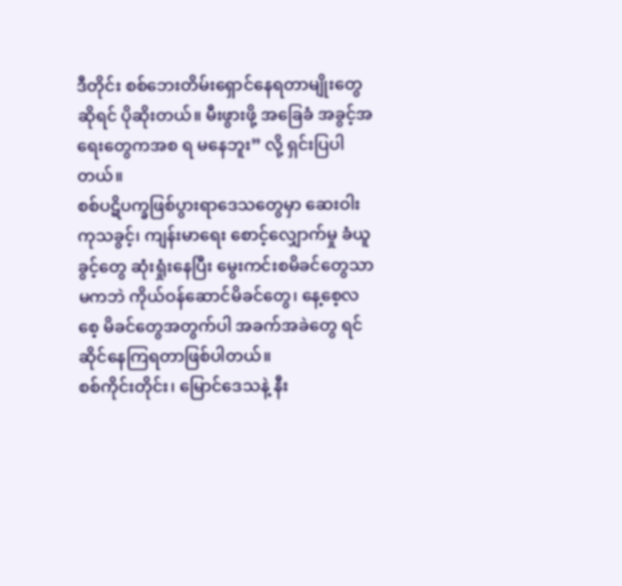ဒီတိုင်း စစ်ဘေးတိမ်းရှောင်နေရတာမျိုးတွေ ဆိုရင် ပိုဆိုးတယ်။ မီးဖွားဖို့ အခြေခံ အခွင့်အရေးတွေကအစ ရ မနေဘူး” လို့ ရှင်းပြပါတယ်။
စစ်ပဋိပက္ခဖြစ်ပွားရာဒေသတွေမှာ ဆေးဝါးကုသခွင့်၊ ကျန်းမာရေး စောင့်လျှောက်မှု ခံယူခွင့်တွေ ဆုံးရှုံးနေပြီး မွေးကင်းစမိခင်တွေသာ မကဘဲ ကိုယ်ဝန်ဆောင်မိခင်တွေ၊ နေ့စေ့လစေ့ မိခင်တွေအတွက်ပါ အခက်အခဲတွေ ရင်ဆိုင်နေကြရတာဖြစ်ပါတယ်။
စစ်ကိုင်းတိုင်း၊ မြောင်ဒေသနဲ့ နီး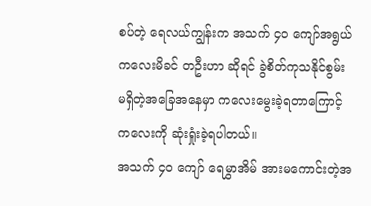စပ်တဲ့ ရေလယ်ကျွန်းက အသက် ၄၀ ကျော်အရွယ် ကလေးမိခင် တဦးဟာ ဆိုရင် ခွဲစိတ်ကုသနိုင်စွမ်း မရှိတဲ့အခြေအနေမှာ ကလေးမွေးခဲ့ရတာကြောင့် ကလေးကို ဆုံးရှုံးခဲ့ရပါတယ်။
အသက် ၄၀ ကျော် ရေမွှာအိမ် အားမကောင်းတဲ့အ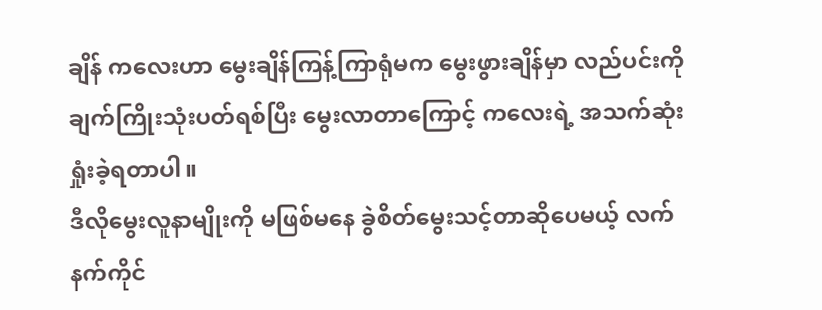ချိန် ကလေးဟာ မွေးချိန်ကြန့်ကြာရုံမက မွေးဖွားချိန်မှာ လည်ပင်းကို ချက်ကြိုးသုံးပတ်ရစ်ပြီး မွေးလာတာကြောင့် ကလေးရဲ့ အသက်ဆုံးရှုံးခဲ့ရတာပါ။
ဒီလိုမွေးလူနာမျိုးကို မဖြစ်မနေ ခွဲစိတ်မွေးသင့်တာဆိုပေမယ့် လက်နက်ကိုင်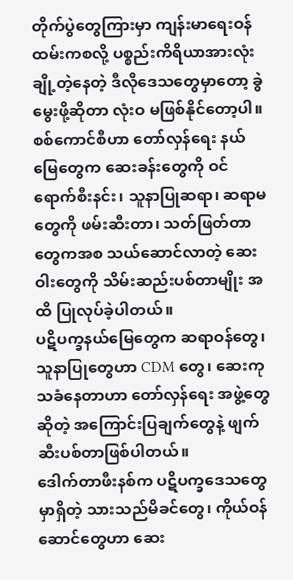တိုက်ပွဲတွေကြားမှာ ကျန်းမာရေးဝန်ထမ်းကစလို့ ပစ္စည်းကိရိယာအားလုံး ချို့တဲ့နေတဲ့ ဒီလိုဒေသတွေမှာတော့ ခွဲမွေးဖို့ဆိုတာ လုံးဝ မဖြစ်နိုင်တော့ပါ။
စစ်ကောင်စီဟာ တော်လှန်ရေး နယ်မြေတွေက ဆေးခန်းတွေကို ဝင်ရောက်စီးနင်း၊ သူနာပြုဆရာ၊ ဆရာမတွေကို ဖမ်းဆီးတာ၊ သတ်ဖြတ်တာတွေကအစ သယ်ဆောင်လာတဲ့ ဆေးဝါးတွေကို သိမ်းဆည်းပစ်တာမျိုး အထိ ပြုလုပ်ခဲ့ပါတယ်။
ပဋိပက္ခနယ်မြေတွေက ဆရာဝန်တွေ၊ သူနာပြုတွေဟာ CDM တွေ၊ ဆေးကုသခံနေတာဟာ တော်လှန်ရေး အဖွဲ့တွေဆိုတဲ့ အကြောင်းပြချက်တွေနဲ့ ဖျက်ဆီးပစ်တာဖြစ်ပါတယ်။
ဒေါက်တာဖီးနစ်က ပဋိပက္ခဒေသတွေမှာရှိတဲ့ သားသည်မိခင်တွေ၊ ကိုယ်ဝန်ဆောင်တွေဟာ ဆေး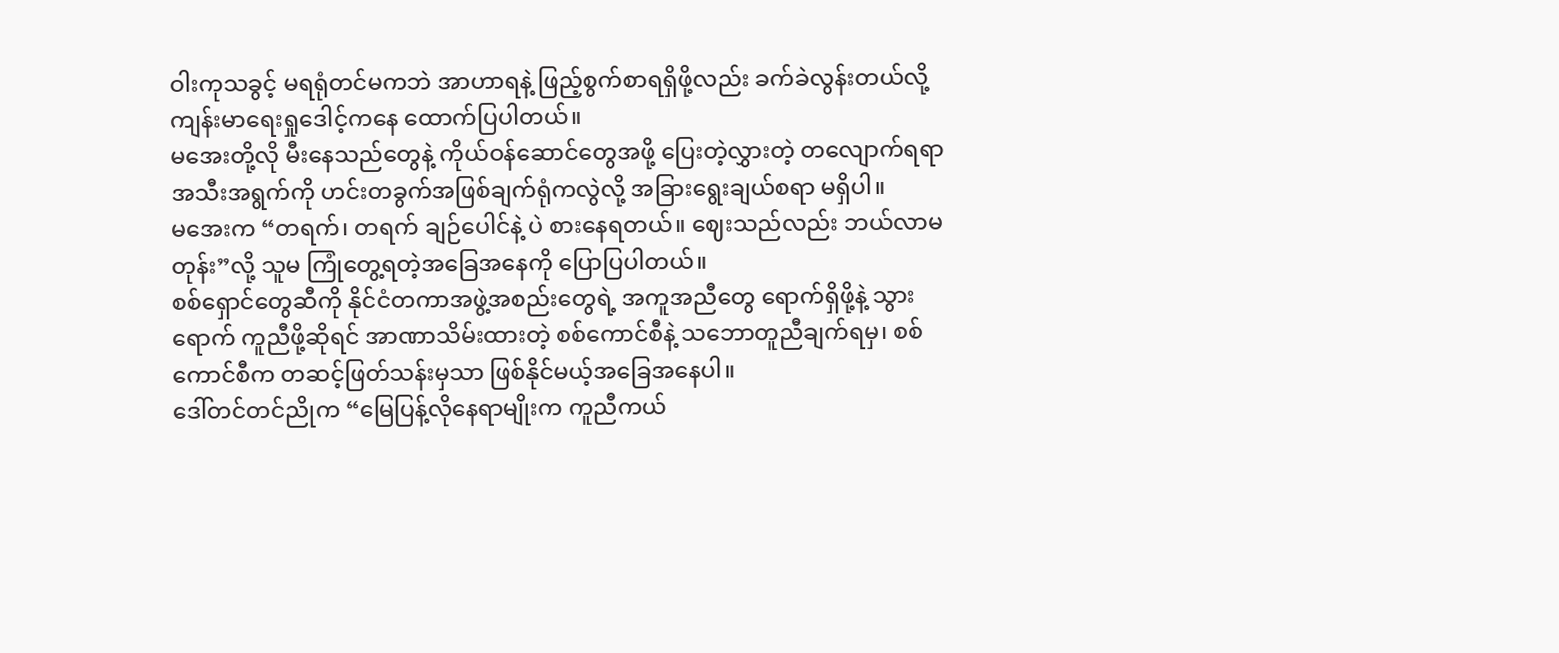ဝါးကုသခွင့် မရရုံတင်မကဘဲ အာဟာရနဲ့ ဖြည့်စွက်စာရရှိဖို့လည်း ခက်ခဲလွန်းတယ်လို့ ကျန်းမာရေးရှုဒေါင့်ကနေ ထောက်ပြပါတယ်။
မအေးတို့လို မီးနေသည်တွေနဲ့ ကိုယ်ဝန်ဆောင်တွေအဖို့ ပြေးတဲ့လွှားတဲ့ တလျောက်ရရာ အသီးအရွက်ကို ဟင်းတခွက်အဖြစ်ချက်ရုံကလွဲလို့ အခြားရွေးချယ်စရာ မရှိပါ။
မအေးက “တရက်၊ တရက် ချဉ်ပေါင်နဲ့ ပဲ စားနေရတယ်။ ဈေးသည်လည်း ဘယ်လာမတုန်း”လို့ သူမ ကြုံတွေ့ရတဲ့အခြေအနေကို ပြောပြပါတယ်။
စစ်ရှောင်တွေဆီကို နိုင်ငံတကာအဖွဲ့အစည်းတွေရဲ့ အကူအညီတွေ ရောက်ရှိဖို့နဲ့ သွားရောက် ကူညီဖို့ဆိုရင် အာဏာသိမ်းထားတဲ့ စစ်ကောင်စီနဲ့ သဘောတူညီချက်ရမှ၊ စစ်ကောင်စီက တဆင့်ဖြတ်သန်းမှသာ ဖြစ်နိုင်မယ့်အခြေအနေပါ။
ဒေါ်တင်တင်ညိုက “မြေပြန့်လိုနေရာမျိုးက ကူညီကယ်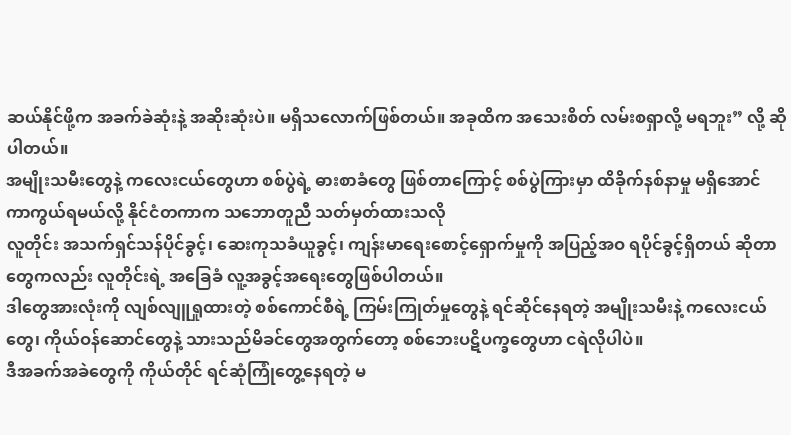ဆယ်နိုင်ဖို့က အခက်ခဲဆုံးနဲ့ အဆိုးဆုံးပဲ။ မရှိသလောက်ဖြစ်တယ်။ အခုထိက အသေးစိတ် လမ်းစရှာလို့ မရဘူး” လို့ ဆိုပါတယ်။
အမျိုးသမီးတွေနဲ့ ကလေးငယ်တွေဟာ စစ်ပွဲရဲ့ ဓားစာခံတွေ ဖြစ်တာကြောင့် စစ်ပွဲကြားမှာ ထိခိုက်နစ်နာမှု မရှိအောင် ကာကွယ်ရမယ်လို့ နိုင်ငံတကာက သဘောတူညီ သတ်မှတ်ထားသလို
လူတိုင်း အသက်ရှင်သန်ပိုင်ခွင့်၊ ဆေးကုသခံယူခွင့်၊ ကျန်းမာရေးစောင့်ရှောက်မှုကို အပြည့်အဝ ရပိုင်ခွင့်ရှိတယ် ဆိုတာတွေကလည်း လူတိုင်းရဲ့ အခြေခံ လူ့အခွင့်အရေးတွေဖြစ်ပါတယ်။
ဒါတွေအားလုံးကို လျစ်လျူရှုထားတဲ့ စစ်ကောင်စီရဲ့ ကြမ်းကြုတ်မှုတွေနဲ့ ရင်ဆိုင်နေရတဲ့ အမျိုးသမီးနဲ့ ကလေးငယ်တွေ၊ ကိုယ်ဝန်ဆောင်တွေနဲ့ သားသည်မိခင်တွေအတွက်တော့ စစ်ဘေးပဋိပက္ခတွေဟာ ငရဲလိုပါပဲ။
ဒီအခက်အခဲတွေကို ကိုယ်တိုင် ရင်ဆုံကြုံတွေ့နေရတဲ့ မ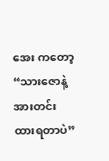အေး ကတော့ “သားဇောနဲ့ အားတင်းထားရတာပဲ”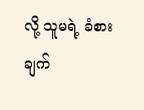လို့ သူမရဲ့ ခံစားချက်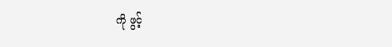ကို ဖွင့်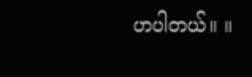ဟပါတယ်။ ။